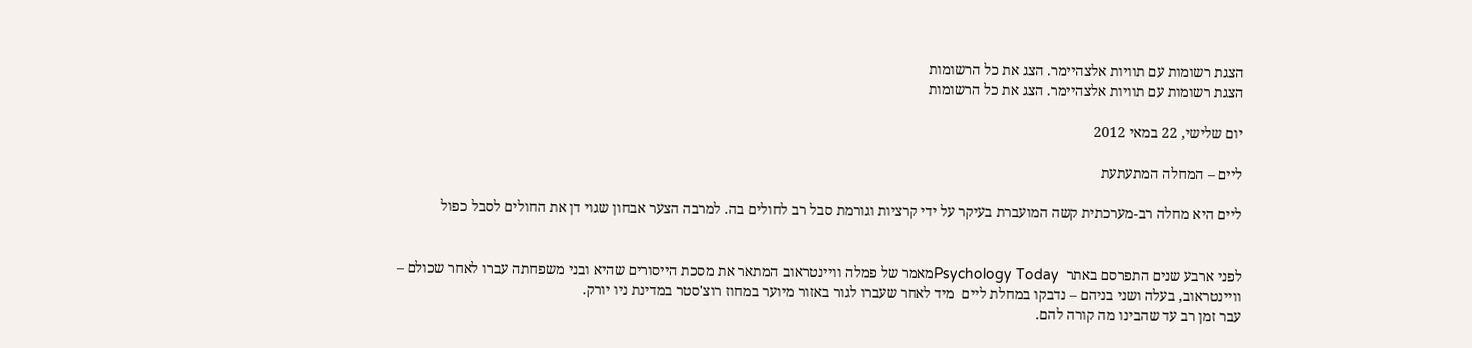הצגת רשומות עם תוויות אלצהיימר. הצג את כל הרשומות
הצגת רשומות עם תוויות אלצהיימר. הצג את כל הרשומות

יום שלישי, 22 במאי 2012

ליים – המחלה המתעתעת

ליים היא מחלה רב-מערכתית קשה המועברת בעיקר על ידי קרציות וגורמת סבל רב לחולים בה. למרבה הצער אבחון שגוי דן את החולים לסבל כפול


לפני ארבע שנים התפרסם באתר  Psychology Todayמאמר של פמלה וויינטראוב המתאר את מסכת הייסורים שהיא ובני משפחתה עברו לאחר שכולם – וויינטראוב, בעלה ושני בניהם – נדבקו במחלת ליים  מיד לאחר שעברו לגור באזור מיוער במחוז רוצ'סטר במדינת ניו יורק.
עבר זמן רב עד שהבינו מה קורה להם.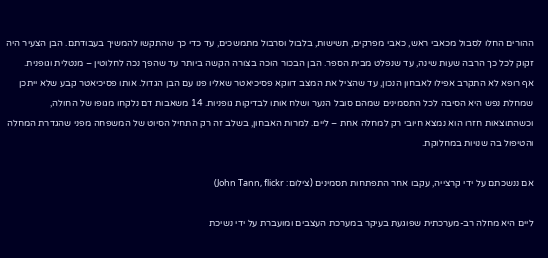ההורים החלו לסבול מכאבי ראש, כאבי מפרקים, תשישות, בלבול וסרבול מתמשכים, עד כדי כך שהתקשו להמשיך בעבודתם. הבן הצעיר היה זקוק לכל כך הרבה שעות שינה, עד שנפלט מבית הספר. הבן הבכור הוכה בצורה הקשה ביותר עד שהפך נכה לחלוטין – מנטלית וגופנית.
אף רופא לא התקרב אפילו לאבחון הנכון, עד שהציל את המצב דווקא פסיכיאטר שאליו פנו עם הבן הגדול. אותו פסיכיאטר קבע שלא ייתכן שמחלת נפש היא הסיבה לכל התסמינים שמהם סובל הנער ושלח אותו לבדיקות גופניות. 14 משאבות דם נלקחו מגופו של החולה, וכשהתוצאות חזרו הוא נמצא חיובי רק למחלה אחת – ליים. למרות האבחון, בשלב זה רק התחיל הסיוט של המשפחה מפני שהגדרת המחלה והטיפול בה שנויות במחלוקת.

אם ננשכתם על ידי קרצייה, עקבו אחר התפתחות תסמינים (צילום: John Tann, flickr)

ליים היא מחלה רב-מערכתית שפוגעת בעיקר במערכת העצבים ומועברת על ידי נשיכת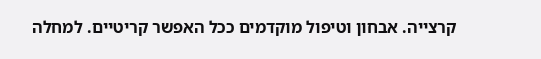קרצייה. אבחון וטיפול מוקדמים ככל האפשר קריטיים. למחלה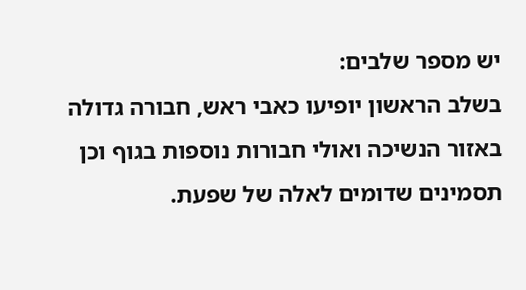יש מספר שלבים:
בשלב הראשון יופיעו כאבי ראש, חבורה גדולה באזור הנשיכה ואולי חבורות נוספות בגוף וכן תסמינים שדומים לאלה של שפעת.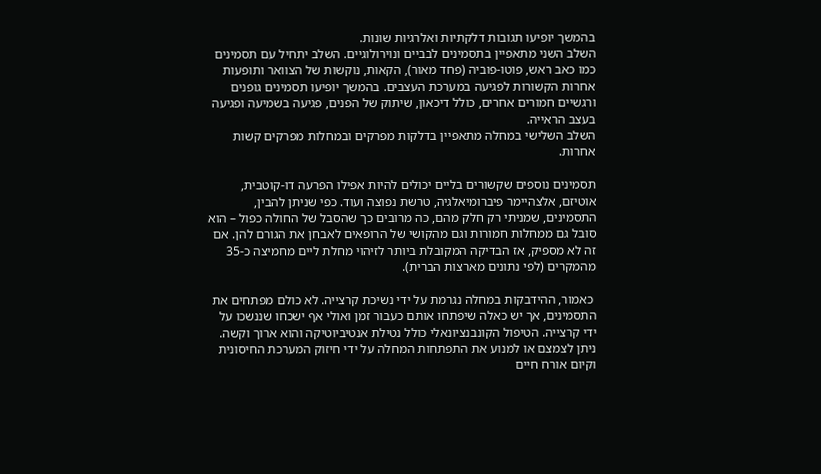בהמשך יופיעו תגובות דלקתיות ואלרגיות שונות.
השלב השני מתאפיין בתסמינים לבביים ונוירולוגיים. השלב יתחיל עם תסמינים כמו כאב ראש, פוטו-פוביה (פחד מאור), הקאות, נוקשות של הצוואר ותופעות אחרות הקשורות לפגיעה במערכת העצבים. בהמשך יופיעו תסמינים גופנים ורגשיים חמורים אחרים, כולל דיכאון, שיתוק של הפנים, פגיעה בשמיעה ופגיעה בעצב הראייה.
השלב השלישי במחלה מתאפיין בדלקות מפרקים ובמחלות מפרקים קשות אחרות.

תסמינים נוספים שקשורים בליים יכולים להיות אפילו הפרעה דו-קוטבית, אוטיזם, אלצהיימר פיברומיאלגיה, טרשת נפוצה ועוד. כפי שניתן להבין, התסמינים, שמניתי רק חלק מהם, כה מרובים כך שהסבל של החולה כפול – הוא סובל גם ממחלות חמורות וגם מהקושי של הרופאים לאבחן את הגורם להן. אם זה לא מספיק, אז הבדיקה המקובלת ביותר לזיהוי מחלת ליים מחמיצה כ-35 מהמקרים (לפי נתונים מארצות הברית).

 כאמור, ההידבקות במחלה נגרמת על ידי נשיכת קרצייה. לא כולם מפתחים את התסמינים, אך יש כאלה שיפתחו אותם כעבור זמן ואולי אף ישכחו שננשכו על ידי קרצייה. הטיפול הקונבנציונאלי כולל נטילת אנטיביוטיקה והוא ארוך וקשה. ניתן לצמצם או למנוע את התפתחות המחלה על ידי חיזוק המערכת החיסונית וקיום אורח חיים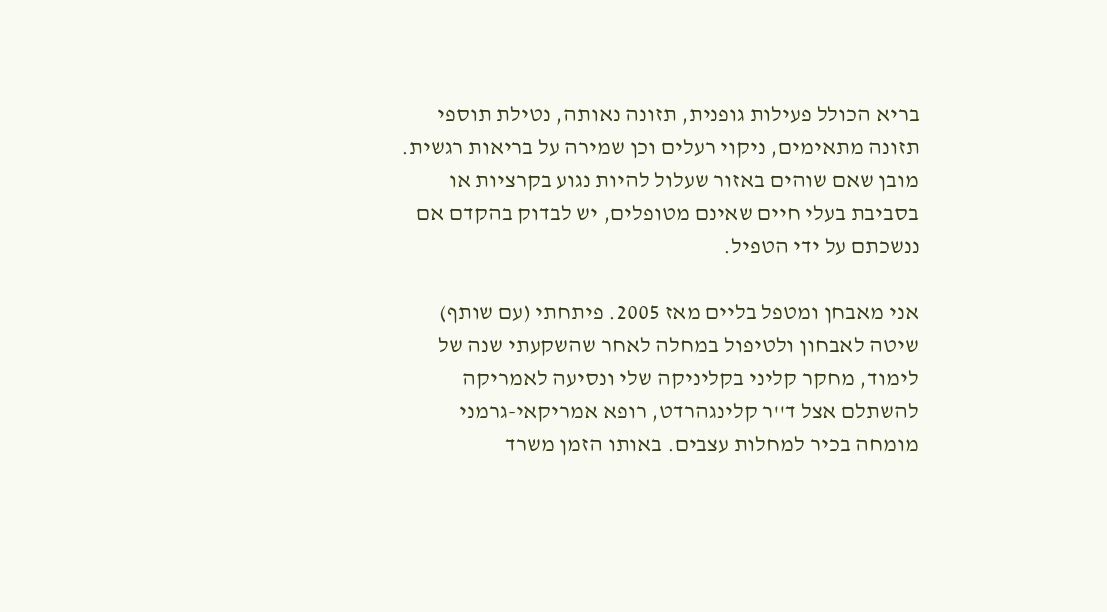בריא הכולל פעילות גופנית, תזונה נאותה, נטילת תוספי תזונה מתאימים, ניקוי רעלים וכן שמירה על בריאות רגשית. מובן שאם שוהים באזור שעלול להיות נגוע בקרציות או בסביבת בעלי חיים שאינם מטופלים, יש לבדוק בהקדם אם ננשכתם על ידי הטפיל.

אני מאבחן ומטפל בליים מאז 2005. פיתחתי (עם שותף) שיטה לאבחון ולטיפול במחלה לאחר שהשקעתי שנה של לימוד, מחקר קליני בקליניקה שלי ונסיעה לאמריקה להשתלם אצל ד''ר קלינגהרדט, רופא אמריקאי-גרמני מומחה בכיר למחלות עצבים. באותו הזמן משרד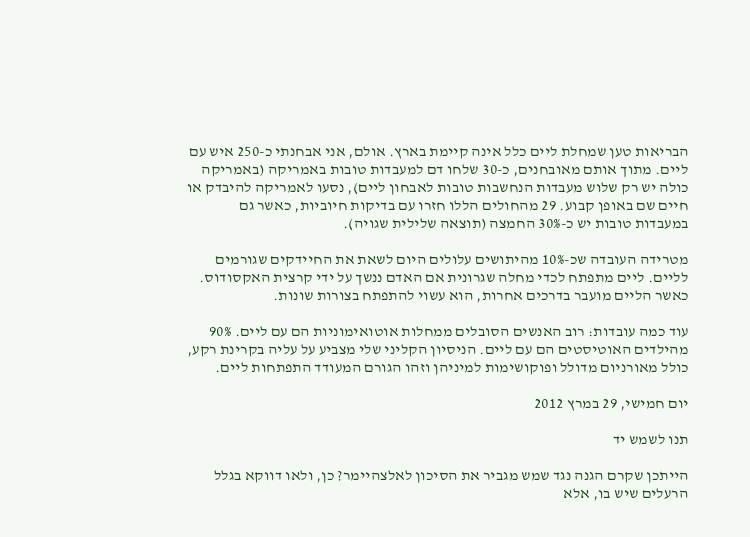הבריאות טען שמחלת ליים כלל אינה קיימת בארץ. אולם, אני אבחנתי כ-250 איש עם ליים. מתוך אותם מאובחנים, כ-30 שלחו דם למעבדות טובות באמריקה (באמריקה כולה יש רק שלוש מעבדות הנחשבות טובות לאבחון ליים), נסעו לאמריקה להיבדק או חיים שם באופן קבוע. 29 מהחולים הללו חזרו עם בדיקות חיוביות, כאשר גם במעבדות טובות יש כ-30% החמצה (תוצאה שלילית שגויה).

מטרידה העובדה שכ-10% מהיתושים עלולים היום לשאת את החיידקים שגורמים לליים. ליים מתפתח לכדי מחלה שגרונית אם האדם ננשך על ידי קרצית האקסודוס. כאשר הליים מועבר בדרכים אחרות, הוא עשוי להתפתח בצורות שונות.

עוד כמה עובדות: רוב האנשים הסובלים ממחלות אוטואימוניות הם עם ליים. 90% מהילדים האוטיסטים הם עם ליים. הניסיון הקליני שלי מצביע על עליה בקרינת רקע, כולל מאורניום מדולל ופוקושימות למיניהן וזהו הגורם המעודד התפתחות ליים.

יום חמישי, 29 במרץ 2012

תנו לשמש יד

הייתכן שקרם הגנה נגד שמש מגביר את הסיכון לאלצהיימר? כן, ולאו דווקא בגלל הרעלים שיש בו, אלא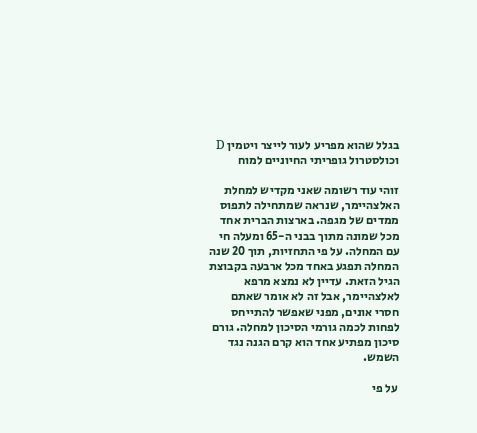בגלל שהוא מפריע לעור לייצר ויטמין D וכולסטרול גופריתי החיוניים למוח

זוהי עוד רשומה שאני מקדיש למחלת האלצהיימר, שנראה שמתחילה לתפוס ממדים של מגפה. בארצות הברית אחד מכל שמונה מתוך בבני ה-65 ומעלה חי עם המחלה. על פי התחזיות, תוך 20 שנה המחלה תפגע באחד מכל ארבעה בקבוצת הגיל הזאת. עדיין לא נמצא מרפא לאלצהיימר, אבל זה לא אומר שאתם חסרי אונים, מפני שאפשר להתייחס לפחות לכמה גורמי הסיכון למחלה. גורם סיכון מפתיע אחד הוא קרם הגנה נגד השמש.

 על פי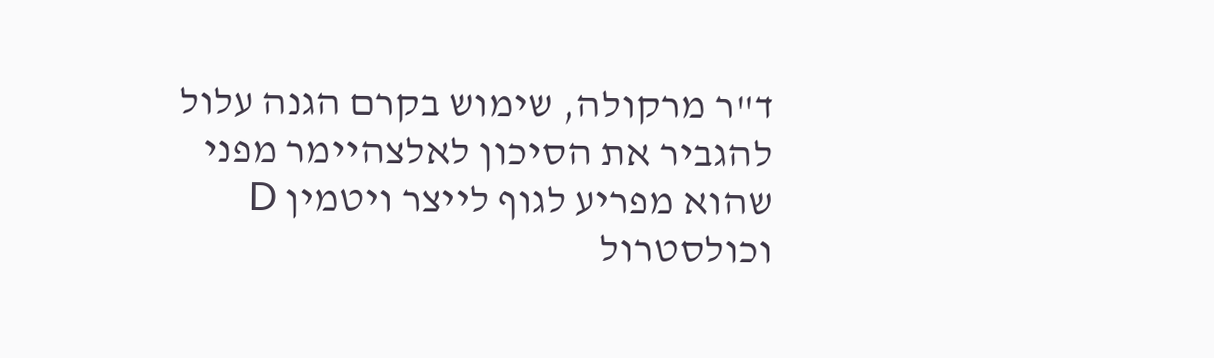ד"ר מרקולה, שימוש בקרם הגנה עלול להגביר את הסיכון לאלצהיימר מפני שהוא מפריע לגוף לייצר ויטמין D וכולסטרול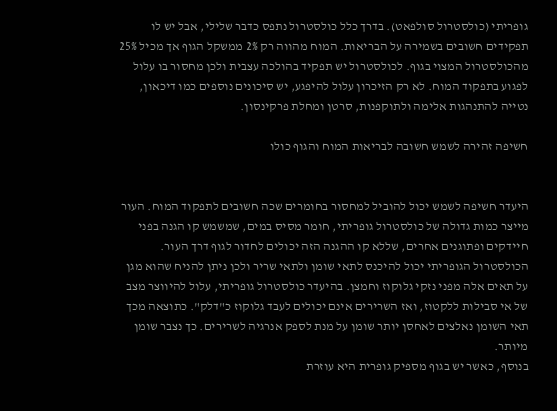גופריתי (כולסטרול סולפאט). בדרך כלל כולסטרול נתפס כדבר שלילי, אבל יש לו תפקידים חשובים בשמירה על הבריאות. המוח מהווה רק 2% ממשקל הגוף אך מכיל 25% מהכולסטרול המצוי בגוף. לכולסטרול יש תפקיד בהולכה עצבית ולכן מחסור בו עלול לפגוע בתפקוד המוח. לא רק הזיכרון עלול להיפגע, יש סיכונים נוספים כמו דיכאון, נטייה להתנהגות אלימה ולתוקפנות, סרטן ומחלת פרקינסון.

חשיפה זהירה לשמש חשובה לבריאות המוח והגוף כולו


היעדר חשיפה לשמש יכול להוביל למחסור בחומרים שכה חשובים לתפקוד המוח. העור מייצר כמות גדולה של כולסטרול גופריתי, חומר מסיס במים, שמשמש קו הגנה בפני חיידקים ופתוגנים אחרים, שללא קו ההגנה הזה יכולים לחדור לגוף דרך העור. הכולסטרול הגופריתי יכול להיכנס לתאי שומן ולתאי שריר ולכן ניתן להניח שהוא מגן על תאים אלה מפני נזקי גלוקוז וחמצן. בהיעדר כולסטרול גופריתי, עלול להיווצר מצב של אי סבילות ללקטוז, ואז השרירים אינם יכולים לעבד גלוקוז כ"דלק". כתוצאה מכך תאי השומן נאלצים לאחסן יותר שומן על מנת לספק אנרגיה לשרירים. כך נצבר שומן מיותר.
בנוסף, כאשר יש בגוף מספיק גופרית היא עוזרת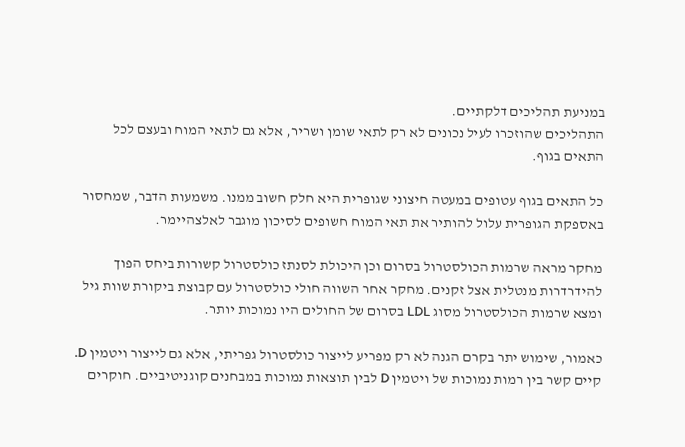במניעת תהליכים דלקתיים.
התהליכים שהוזכרו לעיל נכונים לא רק לתאי שומן ושריר, אלא גם לתאי המוח ובעצם לכל התאים בגוף.

כל התאים בגוף עטופים במעטה חיצוני שגופרית היא חלק חשוב ממנו. משמעות הדבר, שמחסור באספקת הגופרית עלול להותיר את תאי המוח חשופים לסיכון מוגבר לאלצהיימר.

מחקר מראה שרמות הכולסטרול בסרום וכן היכולת לסנתז כולסטרול קשורות ביחס הפוך להידרדרות מנטלית אצל זקנים. מחקר אחר השווה חולי כולסטרול עם קבוצת ביקורת שוות גיל ומצא שרמות הכולסטרול מסוג LDL בסרום של החולים היו נמוכות יותר.

כאמור, שימוש יתר בקרם הגנה לא רק מפריע לייצור כולסטרול גפריתי, אלא גם לייצור ויטמין D. קיים קשר בין רמות נמוכות של ויטמין D לבין תוצאות נמוכות במבחנים קוגניטיביים. חוקרים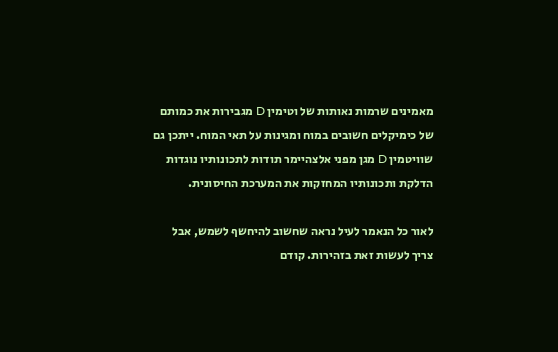מאמינים שרמות נאותות של וטימין D מגבירות את כמותם של כימיקלים חשובים במוח ומגינות על תאי המוח. ייתכן גם שוויטמין D מגן מפני אלצהיימר תודות לתכונותיו נוגדות הדלקת ותכונותיו המחזקות את המערכת החיסונית.

לאור כל הנאמר לעיל נראה שחשוב להיחשף לשמש, אבל צריך לעשות זאת בזהירות. קודם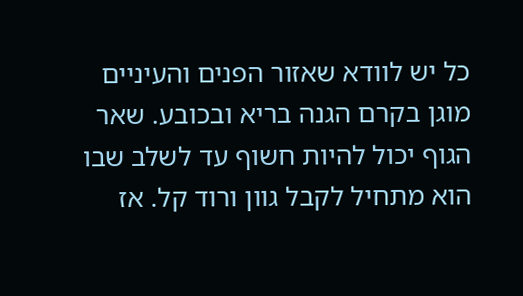כל יש לוודא שאזור הפנים והעיניים מוגן בקרם הגנה בריא ובכובע. שאר הגוף יכול להיות חשוף עד לשלב שבו הוא מתחיל לקבל גוון ורוד קל. אז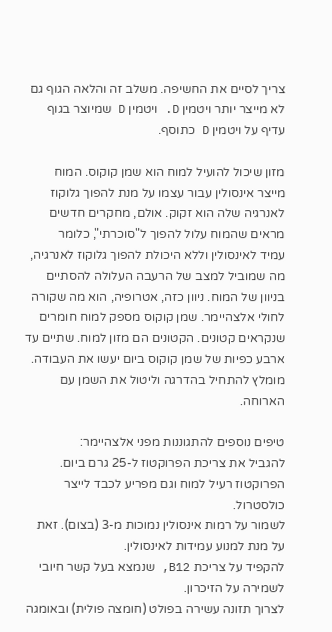צריך לסיים את החשיפה. משלב זה והלאה הגוף גם לא מייצר יותר ויטמין D. ויטמין D שמיוצר בגוף עדיף על ויטמין D כתוסף.

מזון שיכול להועיל למוח הוא שמן קוקוס. המוח מייצר אינסולין עבור עצמו על מנת להפוך גלוקוז לאנרגיה שלה הוא זקוק. אולם, מחקרים חדשים מראים שהמוח עלול להפוך ל"סוכרתי", כלומר   עמיד לאינסולין וללא היכולת להפוך גלוקוז לאנרגיה, מה שמוביל למצב של הרעבה העלולה להסתיים בניוון של המוח. ניוון כזה, אטרופיה, הוא מה שקורה לחולי אלצהיימר. שמן קוקוס מספק למוח חומרים שנקראים קטונים. הקטונים הם מזון למוח. שתיים עד ארבע כפיות של שמן קוקוס ביום יעשו את העבודה. מומלץ להתחיל בהדרגה וליטול את השמן עם הארוחה.

טיפים נוספים להתגוננות מפני אלצהיימר:
להגביל את צריכת הפרוקטוז ל-25 גרם ביום. הפרוקטוז רעיל למוח וגם מפריע לכבד לייצר כולסטרול.
לשמור על רמות אינסולין נמוכות מ-3 (בצום). זאת על מנת למנוע עמידות לאינסולין.
להקפיד על צריכת B12, שנמצא בעל קשר חיובי לשמירה על הזיכרון.
לצרוך תזונה עשירה בפולט (חומצה פולית) ובאומגה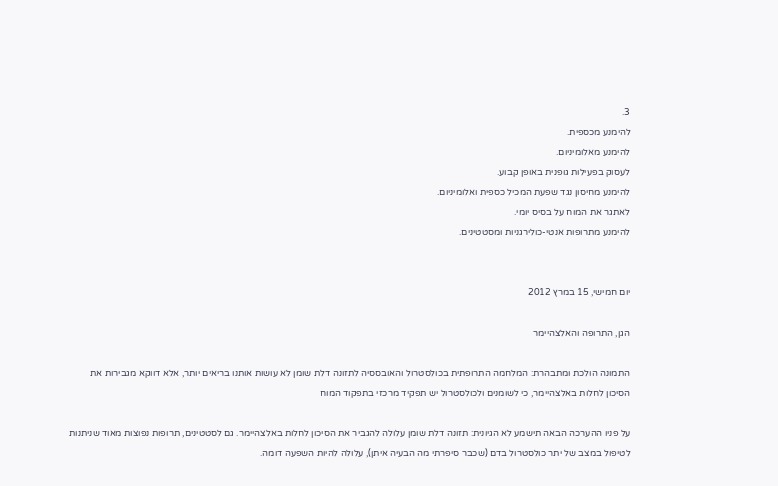3.
להימנע מכספית.
להימנע מאלומיניום.
לעסוק בפעילות גופנית באופן קבוע.
להימנע מחיסון נגד שפעת המכיל כספית ואלומיניום.
לאתגר את המוח על בסיס יומי.
להימנע מתרופות אנטי-כולירגניות ומסטטינים.


יום חמישי, 15 במרץ 2012

הגן, התרופה והאלצהיימר

התמונה הולכת ומתבהרת: המלחמה התרופתית בכולסטרול והאובססיה לתזונה דלת שומן לא עושות אותנו בריאים יותר, אלא דווקא מגבירות את הסיכון לחלות באלצהיימר, כי לשומנים ולכולסטרול יש תפקיד מרכזי בתפקוד המוח

על פניו ההערכה הבאה תישמע לא הגיונית: תזונה דלת שומן עלולה להגביר את הסיכון לחלות באלצהיימר. גם לסטטינים, תרופות נפוצות מאוד שניתנות לטיפול במצב של יתר כולסטרול בדם (שכבר סיפרתי מה הבעיה איתן), עלולה להיות השפעה דומה.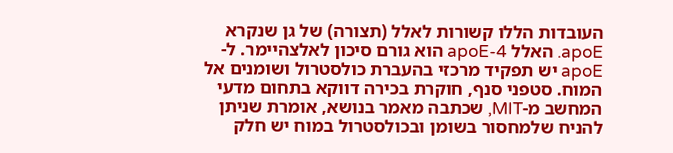העובדות הללו קשורות לאלל (תצורה) של גן שנקרא apoE. האלל apoE-4 הוא גורם סיכון לאלצהיימר. ל-apoE יש תפקיד מרכזי בהעברת כולסטרול ושומנים אל המוח. סטפני סנף, חוקרת בכירה דווקא בתחום מדעי המחשב מ-MIT, שכתבה מאמר בנושא, אומרת שניתן להניח שלמחסור בשומן ובכולסטרול במוח יש חלק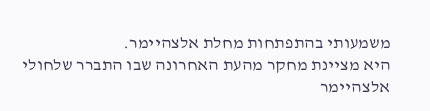משמעותי בהתפתחות מחלת אלצהיימר.
היא מציינת מחקר מהעת האחרונה שבו התברר שלחולי אלצהיימר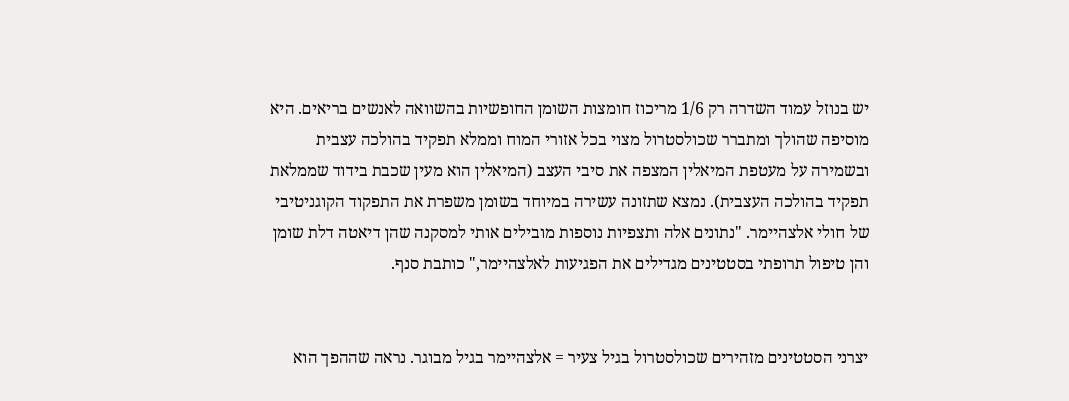יש בנוזל עמוד השדרה רק 1/6 מריכוז חומצות השומן החופשיות בהשוואה לאנשים בריאים. היא מוסיפה שהולך ומתברר שכולסטרול מצוי בכל אזורי המוח וממלא תפקיד בהולכה עצבית ובשמירה על מעטפת המיאלין המצפה את סיבי העצב (המיאלין הוא מעין שכבת בידוד שממלאת תפקיד בהולכה העצבית). נמצא שתזונה עשירה במיוחד בשומן משפרת את התפקוד הקוגניטיבי של חולי אלצהיימר. "נתונים אלה ותצפיות נוספות מובילים אותי למסקנה שהן דיאטה דלת שומן והן טיפול תרופתי בסטטינים מגדילים את הפגיעות לאלצהיימר," כותבת סנף.


יצרני הסטטינים מזהירים שכולסטרול בגיל צעיר = אלצהיימר בגיל מבוגר. נראה שההפך הוא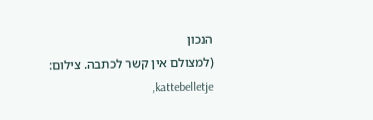הנכון
(למצולם אין קשר לכתבה. צילום: kattebelletje,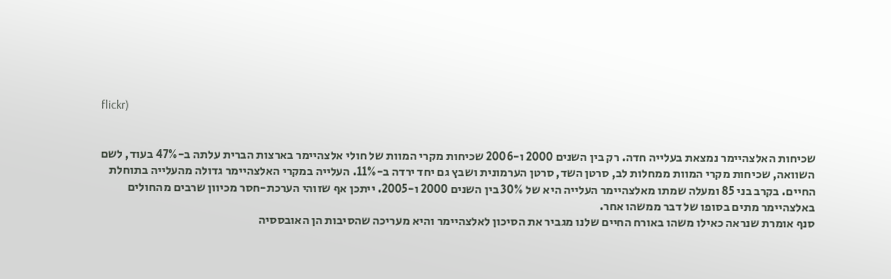flickr)


שכיחות האלצהיימר נמצאת בעלייה חדה. רק בין השנים 2000 ו-2006 שכיחות מקרי המוות של חולי אלצהיימר בארצות הברית עלתה ב-47% בעוד, לשם השוואה, שכיחות מקרי המוות ממחלות לב, סרטן השד, סרטן הערמונית ושבץ גם יחד ירדה ב-11%. העלייה במקרי האלצהיימר גדולה מהעלייה בתוחלת החיים. בקרב בני 85 ומעלה שמתו מאלצהיימר העלייה היא של 30% בין השנים 2000 ו-2005. ייתכן אף שזוהי הערכת-חסר מכיוון שרבים מהחולים באלצהיימר מתים בסופו של דבר ממשהו אחר.
סנף אומרת שנראה כאילו משהו באורח החיים שלנו מגביר את הסיכון לאלצהיימר והיא מעריכה שהסיבות הן האובססיה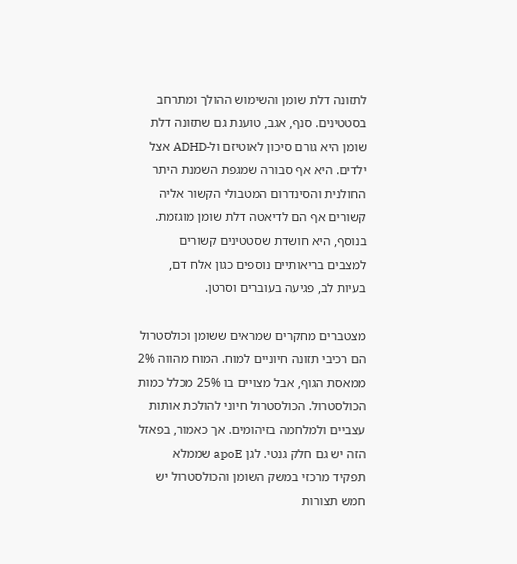לתזונה דלת שומן והשימוש ההולך ומתרחב בסטטינים. סנף, אגב, טוענת גם שתזונה דלת שומן היא גורם סיכון לאוטיזם ול-ADHD אצל ילדים. היא אף סבורה שמגפת השמנת היתר החולנית והסינדרום המטבולי הקשור אליה קשורים אף הם לדיאטה דלת שומן מוגזמת. בנוסף, היא חושדת שסטטינים קשורים למצבים בריאותיים נוספים כגון אלח דם, בעיות לב, פגיעה בעוברים וסרטן.

מצטברים מחקרים שמראים ששומן וכולסטרול הם רכיבי תזונה חיוניים למוח. המוח מהווה 2% ממאסת הגוף, אבל מצויים בו 25% מכלל כמות הכולסטרול. הכולסטרול חיוני להולכת אותות עצביים ולמלחמה בזיהומים. אך כאמור, בפאזל הזה יש גם חלק גנטי. לגן apoE שממלא תפקיד מרכזי במשק השומן והכולסטרול יש חמש תצורות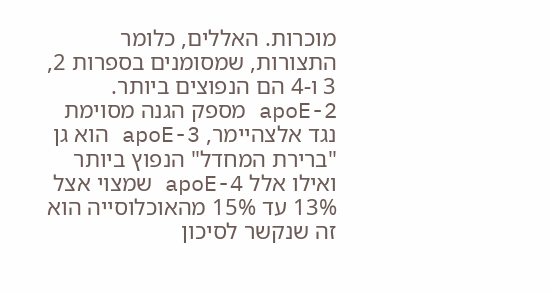מוכרות. האללים, כלומר התצורות, שמסומנים בספרות 2, 3 ו-4 הם הנפוצים ביותר. apoE-2 מספק הגנה מסוימת נגד אלצהיימר, apoE-3 הוא גן "ברירת המחדל" הנפוץ ביותר ואילו אלל apoE-4 שמצוי אצל 13% עד 15% מהאוכלוסייה הוא זה שנקשר לסיכון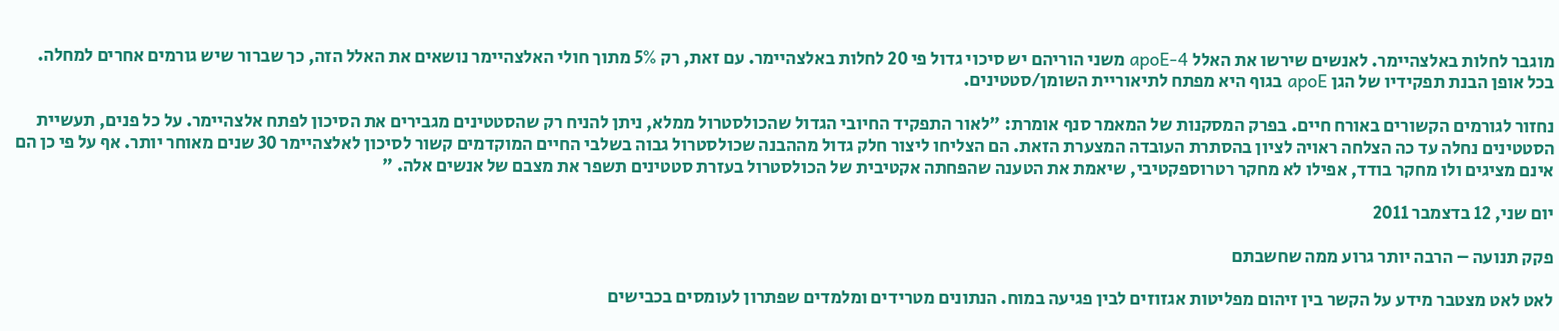מוגבר לחלות באלצהיימר. לאנשים שירשו את האלל apoE-4 משני הוריהם יש סיכוי גדול פי 20 לחלות באלצהיימר. עם זאת, רק 5% מתוך חולי האלצהיימר נושאים את האלל הזה, כך שברור שיש גורמים אחרים למחלה. בכל אופן הבנת תפקידיו של הגן apoE בגוף היא מפתח לתיאוריית השומן/סטטינים.

נחזור לגורמים הקשורים באורח חיים. בפרק המסקנות של המאמר סנף אומרת: "לאור התפקיד החיובי הגדול שהכולסטרול ממלא, ניתן להניח רק שהסטטינים מגבירים את הסיכון לפתח אלצהיימר. על כל פנים, תעשיית הסטטינים נחלה עד כה הצלחה ראויה לציון בהסתרת העובדה המצערת הזאת. הם הצליחו ליצור חלק גדול מההבנה שכולסטרול גבוה בשלבי החיים המוקדמים קשור לסיכון לאלצהיימר 30 שנים מאוחר יותר. אף על פי כן הם אינם מציגים ולו מחקר בודד, אפילו לא מחקר רטרוספקטיבי, שיאמת את הטענה שהפחתה אקטיבית של הכולסטרול בעזרת סטטינים תשפר את מצבם של אנשים אלה. "

יום שני, 12 בדצמבר 2011

פקק תנועה – הרבה יותר גרוע ממה שחשבתם

לאט לאט מצטבר מידע על הקשר בין זיהום מפליטות אגזוזים לבין פגיעה במוח. הנתונים מטרידים ומלמדים שפתרון לעומסים בכבישים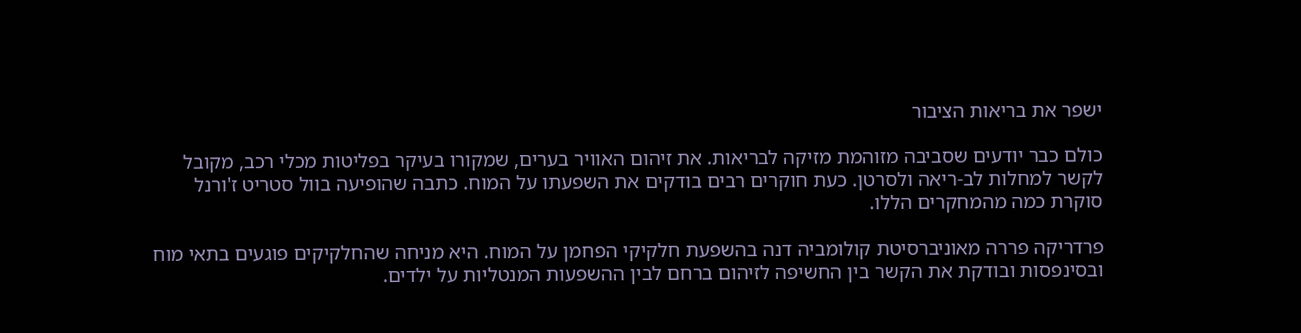ישפר את בריאות הציבור

כולם כבר יודעים שסביבה מזוהמת מזיקה לבריאות. את זיהום האוויר בערים, שמקורו בעיקר בפליטות מכלי רכב, מקובל לקשר למחלות לב-ריאה ולסרטן. כעת חוקרים רבים בודקים את השפעתו על המוח. כתבה שהופיעה בוול סטריט ז'ורנל סוקרת כמה מהמחקרים הללו.

פרדריקה פררה מאוניברסיטת קולומביה דנה בהשפעת חלקיקי הפחמן על המוח. היא מניחה שהחלקיקים פוגעים בתאי מוח ובסינפסות ובודקת את הקשר בין החשיפה לזיהום ברחם לבין ההשפעות המנטליות על ילדים.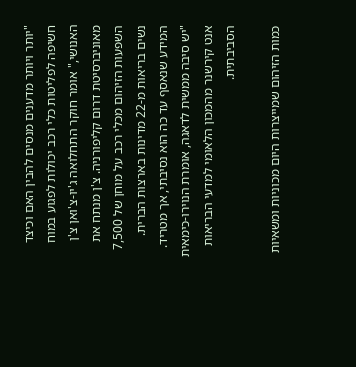"יותר ויותר מדענים מנסים להבין האם וכיצד חשיפה לפליטות כלי רכב יכולות לפגוע במוח האנושי," אומר חוקר התחלואה ג'יו-צ'ואן צ'ן מאוניברסיטת דרום קליפורניה. צ'ן מנתח את השפעות הזיהום מכלי רכב על מוחן של 7,500 נשים בריאות מ-22 מדינות בארצות הברית. המידע שנאסף עד כה הוא נסיבתי, אך מטריד.
"יש סיבה ממשית לדאגה, אומרת הנוירו-כימאית אנט קירשנר מהמכון הלאומי למדעי הבריאות הסביבתית.

כמות הזיהום שמייצרות היום מכוניות ומשאיות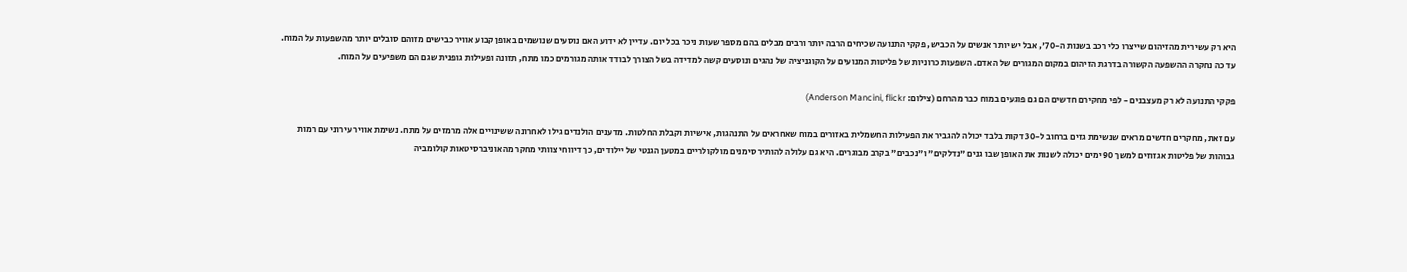היא רק עשירית מהזיהום שייצרו כלי רכב בשנות ה-70', אבל יש יותר אנשים על הכביש, פקקי התנועה שכיחים הרבה יותר ורבים מבלים בהם מספר שעות ניכר בכל יום. עדיין לא ידוע האם נוסעים שנושמים באופן קבוע אוויר כבישים מזוהם סובלים יותר מהשפעות על המוח. עד כה נחקרה ההשפעה הקשורה בדרגת הזיהום במקום המגורים של האדם. השפעות כרוניות של פליטות המנועים על הקוגניציה של נהגים ונוסעים קשה למדידה בשל הצורך לבודד אותה מגורמים כמו מתח, תזונה ופעילות גופנית שגם הם משפיעים על המוח.

פקקי התנועה לא רק מעצבנים - לפי מחקירם חדשים הם גם פוגעים במוח כבר מהרחם (צילום: Anderson Mancini, flickr)

עם זאת, מחקרים חדשים מראים שנשימת גזים ברחוב ל-30 דקות בלבד יכולה להגביר את הפעילות החשמלית באזורים במוח שאחראים על התנהגות, אישיות וקבלת החלטות. מדענים הולנדים גילו לאחרונה ששינויים אלה מרמזים על מתח. נשימת אוויר עירוני עם רמות גבוהות של פליטות אגזוזים למשך 90 ימים יכולה לשנות את האופן שבו גנים "נדלקים" ו"נכבים" בקרב מבוגרים. היא גם עלולה להותיר סימנים מולקולריים במטען הגנטי של יילודים, כך דיווחי צוותי מחקר מהאוניברסיטאות קולומביה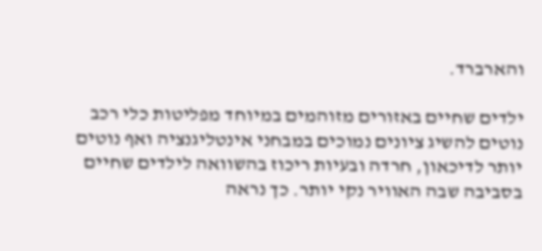והארברד.

ילדים שחיים באזורים מזוהמים במיוחד מפליטות כלי רכב נוטים להשיג ציונים נמוכים במבחני אינטליגנציה ואף נוטים יותר לדיכאון, חרדה ובעיות ריכוז בהשוואה לילדים שחיים בסביבה שבה האוויר נקי יותר. כך נראה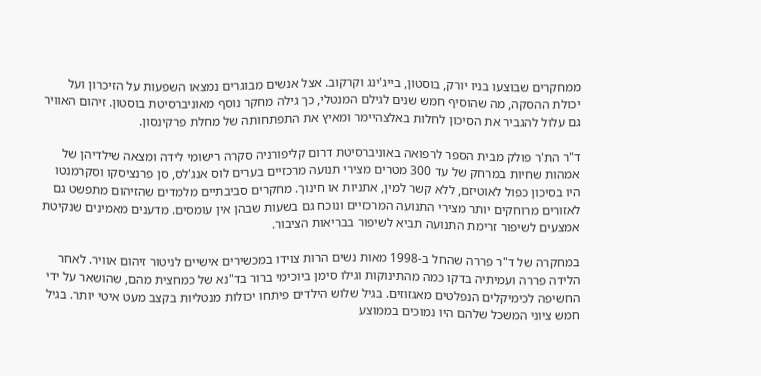ממחקרים שבוצעו בניו יורק, בוסטון, בייג'ינג וקרקוב. אצל אנשים מבוגרים נמצאו השפעות על הזיכרון ועל יכולת ההסקה, מה שהוסיף חמש שנים לגילם המנטלי, כך גילה מחקר נוסף מאוניברסיטת בוסטון. זיהום האוויר גם עלול להגביר את הסיכון לחלות באלצהיימר ומאיץ את התפתחותה של מחלת פרקינסון.

ד"ר הת'ר פולק מבית הספר לרפואה באוניברסיטת דרום קליפורניה סקרה רישומי לידה ומצאה שילדיהן של אמהות שחיות במרחק של עד 300 מטרים מצירי תנועה מרכזיים בערים לוס אנג'לס, סן פרנציסקו וסקרמנטו היו בסיכון כפול לאוטיזם, ללא קשר למין, אתניות או חינוך. מחקרים סביבתיים מלמדים שהזיהום מתפשט גם לאזורים מרוחקים יותר מצירי התנועה המרכזיים ונוכח גם בשעות שבהן אין עומסים. מדענים מאמינים שנקיטת אמצעים לשיפור זרימת התנועה תביא לשיפור בבריאות הציבור.

במחקרה של ד"ר פררה שהחל ב-1998 מאות נשים הרות צוידו במכשירים אישיים לניטור זיהום אוויר. לאחר הלידה פררה ועמיתיה בדקו כמה מהתינוקות וגילו סימן ביוכימי ברור בד"נא של כמחצית מהם, שהושאר על ידי החשיפה לכימיקלים הנפלטים מאגזוזים. בגיל שלוש הילדים פיתחו יכולות מנטליות בקצב מעט איטי יותר. בגיל חמש ציוני המשכל שלהם היו נמוכים בממוצע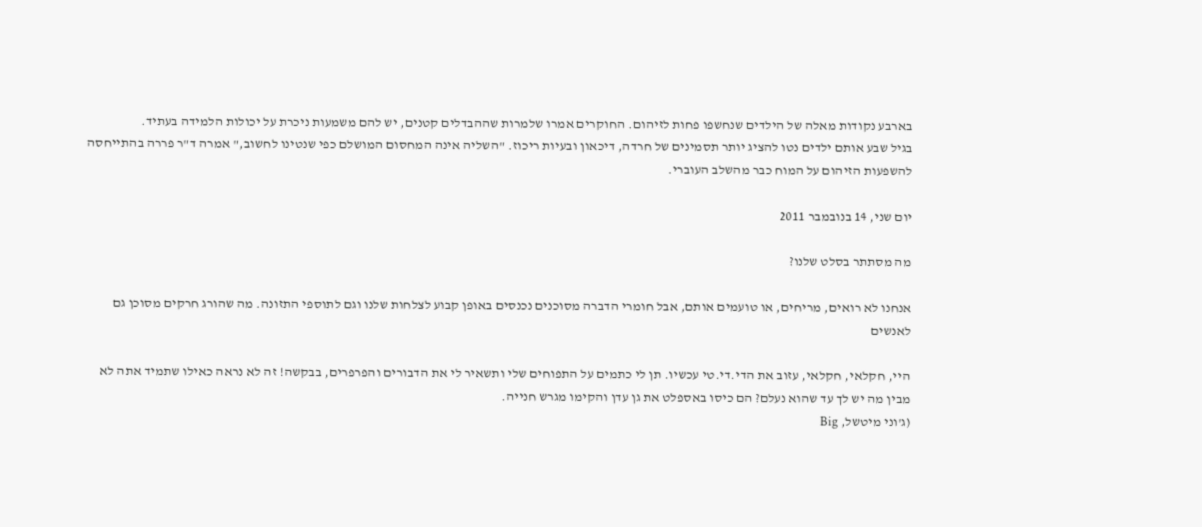בארבע נקודות מאלה של הילדים שנחשפו פחות לזיהום. החוקרים אמרו שלמרות שההבדלים קטנים, יש להם משמעות ניכרת על יכולות הלמידה בעתיד.
בגיל שבע אותם ילדים נטו להציג יותר תסמינים של חרדה, דיכאון ובעיות ריכוז. "השליה אינה המחסום המושלם כפי שנטינו לחשוב," אמרה ד"ר פררה בהתייחסה להשפעות הזיהום על המוח כבר מהשלב העוברי.

יום שני, 14 בנובמבר 2011

מה מסתתר בסלט שלנו?

אנחנו לא רואים, מריחים, או טועמים אותם, אבל חומרי הדברה מסוכנים נכנסים באופן קבוע לצלחות שלנו וגם לתוספי התזונה. מה שהורג חרקים מסוכן גם לאנשים

היי, חקלאי, חקלאי, עזוב את הדי.די.טי עכשיו. תן לי כתמים על התפוחים שלי ותשאיר לי את הדבורים והפרפרים, בבקשה! זה לא נראה כאילו שתמיד אתה לא מבין מה יש לך עד שהוא נעלם? הם כיסו באספלט את גן עדן והקימו מגרש חנייה.
(ג'וני מיטשל, Big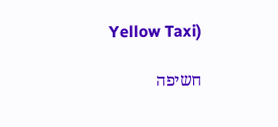Yellow Taxi)

חשיפה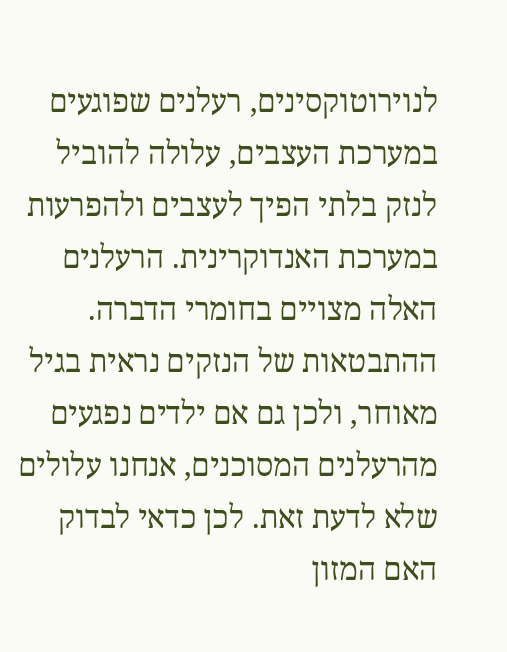לנוירוטוקסינים, רעלנים שפוגעים במערכת העצבים, עלולה להוביל לנזק בלתי הפיך לעצבים ולהפרעות במערכת האנדוקרינית. הרעלנים האלה מצויים בחומרי הדברה. ההתבטאות של הנזקים נראית בגיל מאוחר, ולכן גם אם ילדים נפגעים מהרעלנים המסוכנים, אנחנו עלולים שלא לדעת זאת. לכן כדאי לבדוק האם המזון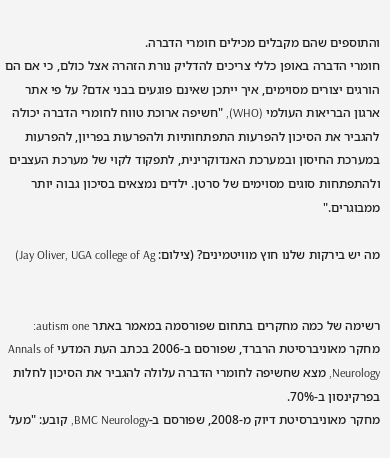והתוספים שהם מקבלים מכילים חומרי הדברה.
חומרי הדברה באופן כללי צריכים להדליק נורת הזהרה אצל כולם, כי אם הם הורגים יצורים מסוימים, איך ייתכן שאינם פוגעים בבני אדם? על פי אתר ארגון הבריאות העולמי (WHO), "חשיפה ארוכת טווח לחומרי הדברה יכולה להגביר את הסיכון להפרעות התפתחותיות ולהפרעות בפריון, להפרעות במערכת החיסון ובמערכת האנדוקרינית, לתפקוד לקוי של מערכת העצבים ולהתפתחות סוגים מסוימים של סרטן. ילדים נמצאים בסיכון גבוה יותר ממבוגרים."

מה יש בירקות שלנו חוץ מוויטמינים? (צילום: Jay Oliver, UGA college of Ag)


רשימה של כמה מחקרים בתחום שפורסמה במאמר באתר autism one:
מחקר מאוניברסיטת הרברד, שפורסם ב-2006 בכתב העת המדעי Annals of Neurology, מצא שחשיפה לחומרי הדברה עלולה להגביר את הסיכון לחלות בפרקינסון ב-70%.
מחקר מאוניברסיטת דיוק מ-2008, שפורסם ב-BMC Neurology, קובע: "מעל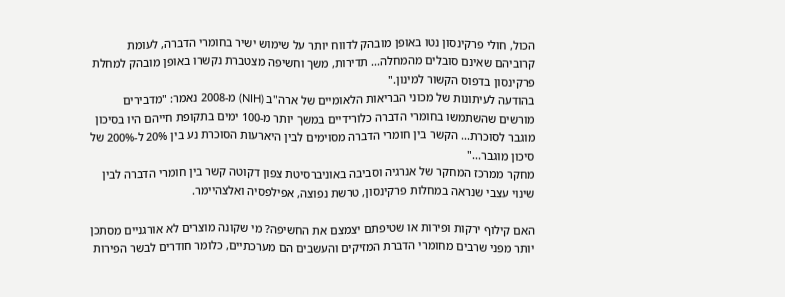הכול, חולי פרקינסון נטו באופן מובהק לדווח יותר על שימוש ישיר בחומרי הדברה, לעומת קרוביהם שאינם סובלים מהמחלה... תדירות, משך וחשיפה מצטברת נקשרו באופן מובהק למחלת פרקינסון בדפוס הקשור למינון."
בהודעה לעיתונות של מכוני הבריאות הלאומיים של ארה"ב (NIH) מ-2008 נאמר: "מדבירים מורשים שהשתמשו בחומרי הדברה כלורידיים במשך יותר מ-100 ימים בתקופת חייהם היו בסיכון מוגבר לסוכרת... הקשר בין חומרי הדברה מסוימים לבין היארעות הסוכרת נע בין 20% ל-200% של סיכון מוגבר..."
מחקר ממרכז המחקר של אנרגיה וסביבה באוניברסיטת צפון דקוטה קשר בין חומרי הדברה לבין שינוי עצבי שנראה במחלות פרקינסון, טרשת נפוצה, אפילפסיה ואלצהיימר.

האם קילוף ירקות ופירות או שטיפתם יצמצם את החשיפה? מי שקונה מוצרים לא אורגניים מסתכן יותר מפני שרבים מחומרי הדברת המזיקים והעשבים הם מערכתיים, כלומר חודרים לבשר הפירות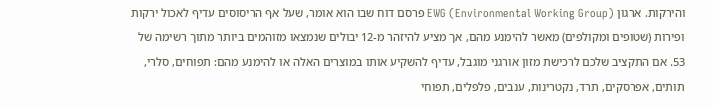והירקות. ארגון EWG (Environmental Working Group) פרסם דוח שבו הוא אומר, שעל אף הריסוסים עדיף לאכול ירקות ופירות (שטופים ומקולפים) מאשר להימנע מהם, אך מציע להיזהר מ-12 יבולים שנמצאו מזוהמים ביותר מתוך רשימה של 53. אם התקציב שלכם לרכישת מזון אורגני מוגבל, עדיף להשקיע אותו במוצרים האלה או להימנע מהם: תפוחים, סלרי, תותים, אפרסקים, תרד, נקטרינות, ענבים, פלפלים, תפוחי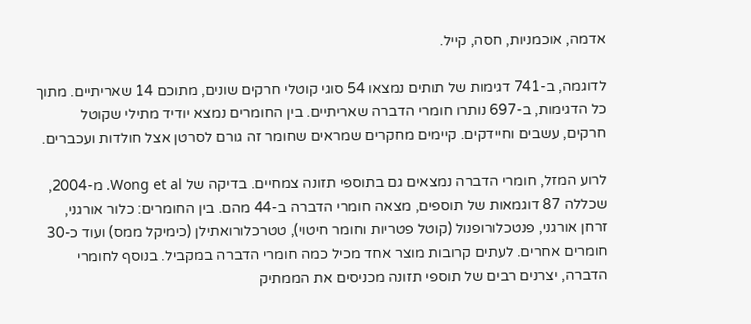אדמה, אוכמניות, חסה, קייל.

לדוגמה, ב-741 דגימות של תותים נמצאו 54 סוגי קוטלי חרקים שונים, מתוכם 14 שאריתיים. מתוך כל הדגימות, ב-697 נותרו חומרי הדברה שאריתיים. בין החומרים נמצא יודיד מתילי שקוטל חרקים, עשבים וחיידקים. קיימים מחקרים שמראים שחומר זה גורם לסרטן אצל חולדות ועכברים.

לרוע המזל, חומרי הדברה נמצאים גם בתוספי תזונה צמחיים. בדיקה של Wong et al. מ-2004, שכללה 87 דוגמאות של תוספים, מצאה חומרי הדברה ב-44 מהם. בין החומרים: כלור אורגני, זרחן אורגני, פנטכלורופנול (קוטל פטריות וחומר חיטוי), טטרכלורואתילן (כימיקל ממס) ועוד כ-30 חומרים אחרים. לעתים קרובות מוצר אחד מכיל כמה חומרי הדברה במקביל. בנוסף לחומרי הדברה, יצרנים רבים של תוספי תזונה מכניסים את הממתיק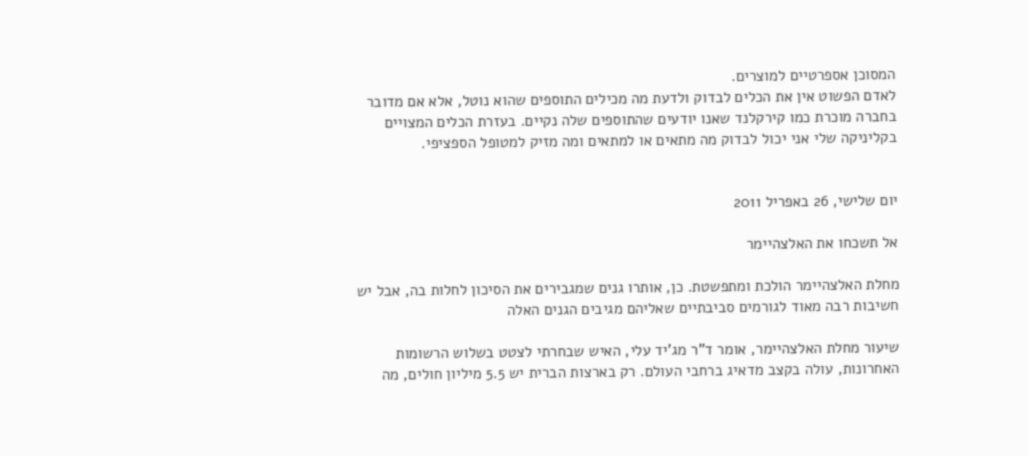המסוכן אספרטיים למוצרים.
לאדם הפשוט אין את הכלים לבדוק ולדעת מה מכילים התוספים שהוא נוטל, אלא אם מדובר בחברה מוכרת כמו קירקלנד שאנו יודעים שהתוספים שלה נקיים. בעזרת הכלים המצויים בקליניקה שלי אני יכול לבדוק מה מתאים או למתאים ומה מזיק למטופל הספציפי.


יום שלישי, 26 באפריל 2011

אל תשכחו את האלצהיימר

מחלת האלצהיימר הולכת ומתפשטת. כן, אותרו גנים שמגבירים את הסיכון לחלות בה, אבל יש חשיבות רבה מאוד לגורמים סביבתיים שאליהם מגיבים הגנים האלה

שיעור מחלת האלצהיימר, אומר ד"ר מג'יד עלי, האיש שבחרתי לצטט בשלוש הרשומות האחרונות, עולה בקצב מדאיג ברחבי העולם. רק בארצות הברית יש 5.5 מיליון חולים, מה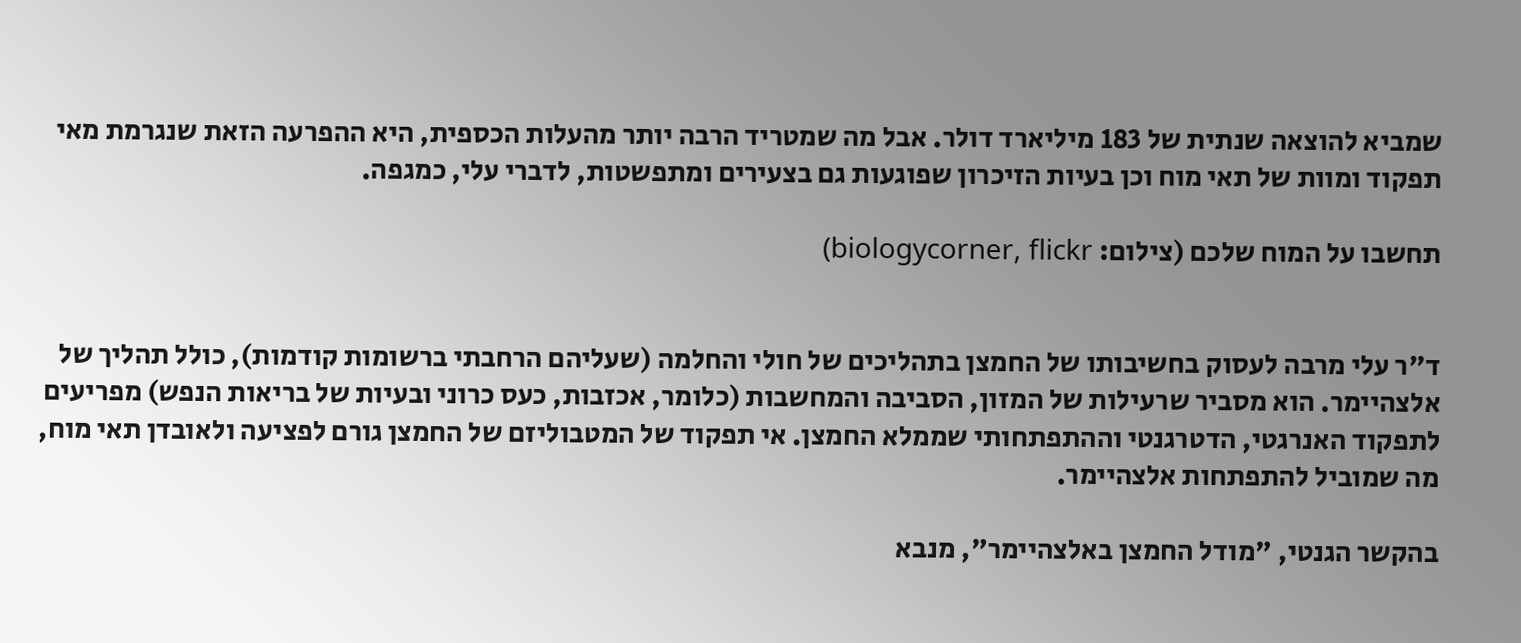שמביא להוצאה שנתית של 183 מיליארד דולר. אבל מה שמטריד הרבה יותר מהעלות הכספית, היא ההפרעה הזאת שנגרמת מאי תפקוד ומוות של תאי מוח וכן בעיות הזיכרון שפוגעות גם בצעירים ומתפשטות, לדברי עלי, כמגפה.

תחשבו על המוח שלכם (צילום: biologycorner, flickr)


ד"ר עלי מרבה לעסוק בחשיבותו של החמצן בתהליכים של חולי והחלמה (שעליהם הרחבתי ברשומות קודמות), כולל תהליך של אלצהיימר. הוא מסביר שרעילות של המזון, הסביבה והמחשבות (כלומר, אכזבות, כעס כרוני ובעיות של בריאות הנפש) מפריעים לתפקוד האנרגטי, הדטרגנטי וההתפתחותי שממלא החמצן. אי תפקוד של המטבוליזם של החמצן גורם לפציעה ולאובדן תאי מוח, מה שמוביל להתפתחות אלצהיימר.

בהקשר הגנטי, "מודל החמצן באלצהיימר", מנבא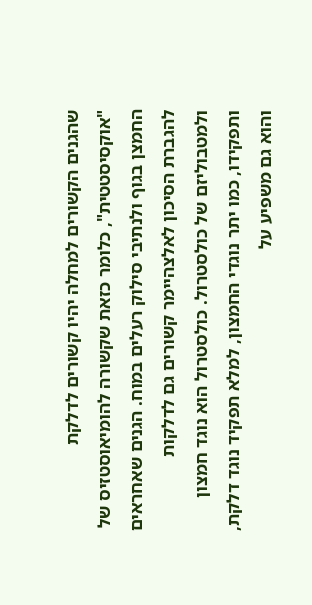שהגנים הקשורים למחלה יהיו קשורים לדלקת "אוקסיסטטית", כלומר כזאת שקשורה להומיאוסטזיס של החמצן בגוף ולנתיבי סילוק רעלים במוח. הגנים שאחראים להגברת הסיכון לאלצהיימר קשורים גם לדלקות ולמטבוליזם של כולסטרול. כולסטרול הוא נוגד חמצון ותפקידו, כמו יתר נוגדי החמצון, למלא תפקיד נוגד דלקת, והוא גם משפיע על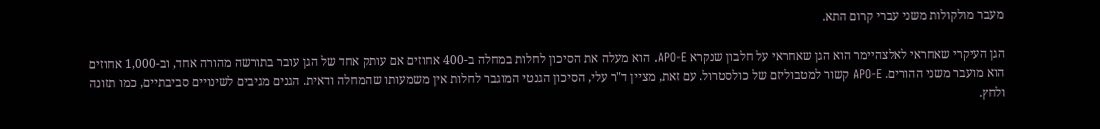מעבר מולקולות משני עברי קרום התא.

הגן העיקרי שאחראי לאלצהיימר הוא הגן שאחראי על חלבון שנקרא APO-E. הוא מעלה את הסיכון לחלות במחלה ב-400 אחוזים אם עותק אחד של הגן עובר בתורשה מהורה אחד, וב-1,000 אחוזים הוא מועבר משני ההורים. APO-E קשור למטבוליזם של כולסטרול. עם זאת, מציין ד"ר עלי, הסיכון הגנטי המוגבר לחלות אין משמעותו שהמחלה ודאית. הגנים מגיבים לשינויים סביבתיים, כמו תזונה ולחץ.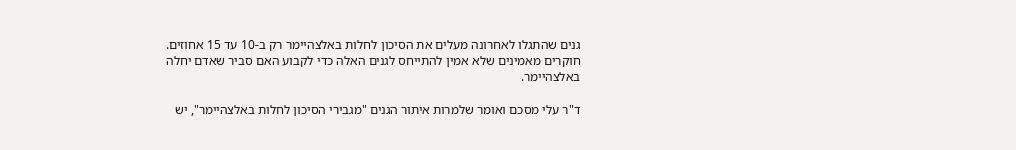גנים שהתגלו לאחרונה מעלים את הסיכון לחלות באלצהיימר רק ב-10 עד 15 אחוזים. חוקרים מאמינים שלא אמין להתייחס לגנים האלה כדי לקבוע האם סביר שאדם יחלה באלצהיימר.

ד"ר עלי מסכם ואומר שלמרות איתור הגנים "מגבירי הסיכון לחלות באלצהיימר", יש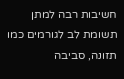חשיבות רבה למתן תשומת לב לגורמים כמו תזונה, סביבה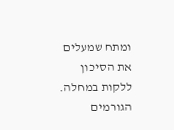ומתח שמעלים את הסיכון ללקות במחלה. הגורמים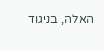האלה, בניגוד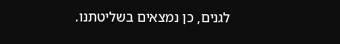לגנים, כן נמצאים בשליטתנו.